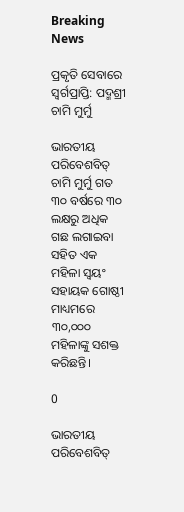Breaking News

ପ୍ରକୃତି ସେବାରେ ସ୍ୱର୍ଗପ୍ରାପ୍ତି: ପଦ୍ମଶ୍ରୀ ଚାମି ମୁର୍ମୁ

ଭାରତୀୟ ପରିବେଶବିତ୍ ଚାମି ମୁର୍ମୁ ଗତ ୩୦ ବର୍ଷରେ ୩୦ ଲକ୍ଷରୁ ଅଧିକ ଗଛ ଲଗାଇବା ସହିତ ଏକ ମହିଳା ସ୍ୱୟଂ ସହାୟକ ଗୋଷ୍ଠୀ ମାଧ୍ୟମରେ ୩୦,୦୦୦ ମହିଳାଙ୍କୁ ସଶକ୍ତ କରିଛନ୍ତି।

0

ଭାରତୀୟ ପରିବେଶବିତ୍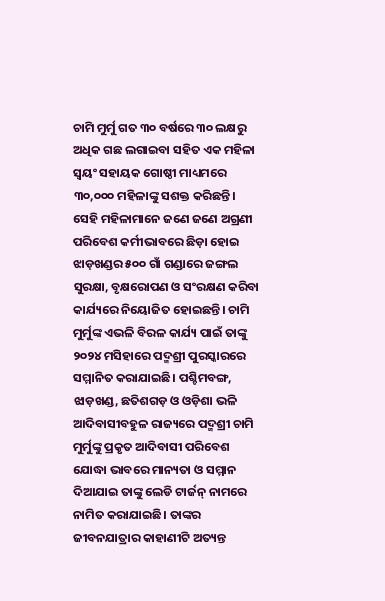ଚାମି ମୁର୍ମୁ ଗତ ୩୦ ବର୍ଷରେ ୩୦ ଲକ୍ଷରୁ ଅଧିକ ଗଛ ଲଗାଇବା ସହିତ ଏକ ମହିଳା ସ୍ୱୟଂ ସହାୟକ ଗୋଷ୍ଠୀ ମାଧ୍ୟମରେ ୩୦,୦୦୦ ମହିଳାଙ୍କୁ ସଶକ୍ତ କରିଛନ୍ତି। ସେହି ମହିଳାମାନେ ଜଣେ ଜଣେ ଅଗ୍ରଣୀ ପରିବେଶ କର୍ମୀଭାବରେ ଛିଡ଼ା ହୋଇ ଝାଡ଼ଖଣ୍ଡର ୫୦୦ ଗାଁ ଗଣ୍ଡାରେ ଜଙ୍ଗଲ ସୁରକ୍ଷା, ବୃକ୍ଷରୋପଣ ଓ ସଂରକ୍ଷଣ କରିବା କାର୍ଯ୍ୟରେ ନିୟୋଜିତ ହୋଇଛନ୍ତି। ଚାମି ମୁର୍ମୁଙ୍କ ଏଭଳି ବିରଳ କାର୍ଯ୍ୟ ପାଇଁ ତାଙ୍କୁ ୨୦୨୪ ମସିହାରେ ପଦ୍ମଶ୍ରୀ ପୁରସ୍କାରରେ ସମ୍ମାନିତ କରାଯାଇଛି। ପଶ୍ଚିମବଙ୍ଗ, ଝାଡ଼ଖଣ୍ଡ, ଛତିଶଗଡ଼ ଓ ଓଡ଼ିଶା ଭଳି ଆଦିବାସୀବହୁଳ ରାଜ୍ୟରେ ପଦ୍ମଶ୍ରୀ ଚାମି ମୁର୍ମୁଙ୍କୁ ପ୍ରକୃତ ଆଦିବାସୀ ପରିବେଶ ଯୋଦ୍ଧା ଭାବରେ ମାନ୍ୟତା ଓ ସମ୍ମାନ ଦିଆଯାଇ ତାଙ୍କୁ ଲେଡି ଟାର୍ଜନ୍‌ ନାମରେ ନାମିତ କରାଯାଇଛି। ତାଙ୍କର ଜୀବନଯାତ୍ରାର କାହାଣୀଟି ଅତ୍ୟନ୍ତ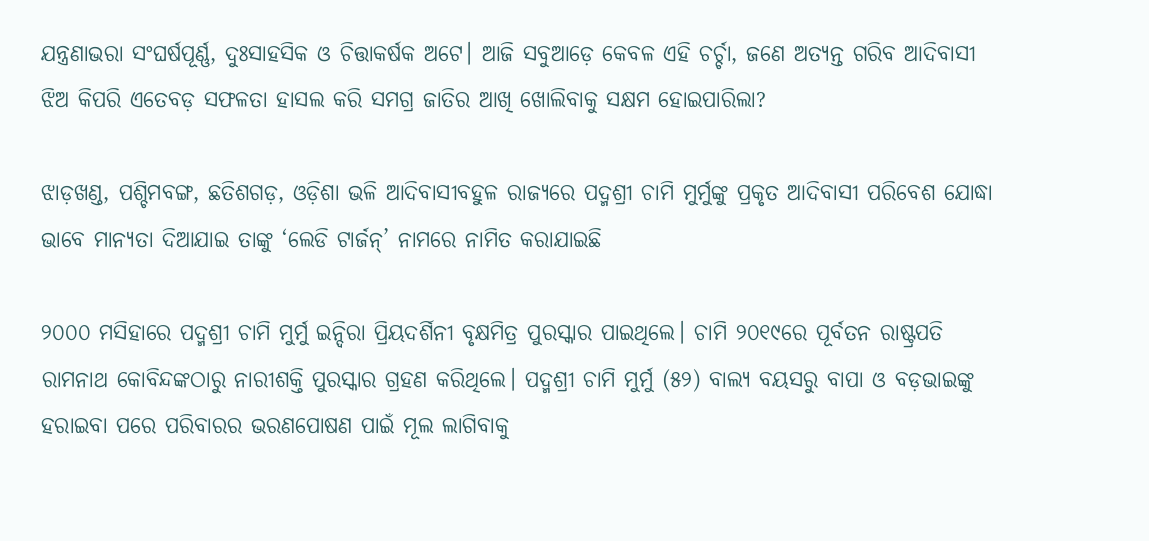ଯନ୍ତ୍ରଣାଭରା ସଂଘର୍ଷପୂର୍ଣ୍ଣ, ଦୁଃସାହସିକ ଓ ଚିତ୍ତାକର୍ଷକ ଅଟେ। ଆଜି ସବୁଆଡ଼େ କେବଳ ଏହି ଚର୍ଚ୍ଚା, ଜଣେ ଅତ୍ୟନ୍ତ ଗରିବ ଆଦିବାସୀ ଝିଅ କିପରି ଏତେବଡ଼ ସଫଳତା ହାସଲ କରି ସମଗ୍ର ଜାତିର ଆଖି ଖୋଲିବାକୁ ସକ୍ଷମ ହୋଇପାରିଲା?

ଝାଡ଼ଖଣ୍ଡ, ପଶ୍ଚିମବଙ୍ଗ, ଛତିଶଗଡ଼, ଓଡ଼ିଶା ଭଳି ଆଦିବାସୀବହୁଳ ରାଜ୍ୟରେ ପଦ୍ମଶ୍ରୀ ଚାମି ମୁର୍ମୁଙ୍କୁ ପ୍ରକୃତ ଆଦିବାସୀ ପରିବେଶ ଯୋଦ୍ଧା ଭାବେ ମାନ୍ୟତା ଦିଆଯାଇ ତାଙ୍କୁ ‘ଲେଡି ଟାର୍ଜନ୍‌’ ନାମରେ ନାମିତ କରାଯାଇଛି

୨୦୦୦ ମସିହାରେ ପଦ୍ମଶ୍ରୀ ଚାମି ମୁର୍ମୁ ଇନ୍ଦିରା ପ୍ରିୟଦର୍ଶିନୀ ବୃକ୍ଷମିତ୍ର ପୁରସ୍କାର ପାଇଥିଲେ। ଚାମି ୨୦୧୯ରେ ପୂର୍ବତନ ରାଷ୍ଟ୍ରପତି ରାମନାଥ କୋବିନ୍ଦଙ୍କଠାରୁ ନାରୀଶକ୍ତି ପୁରସ୍କାର ଗ୍ରହଣ କରିଥିଲେ। ପଦ୍ମଶ୍ରୀ ଚାମି ମୁର୍ମୁ (୫୨) ବାଲ୍ୟ ବୟସରୁ ବାପା ଓ ବଡ଼ଭାଇଙ୍କୁ ହରାଇବା ପରେ ପରିବାରର ଭରଣପୋଷଣ ପାଇଁ ମୂଲ ଲାଗିବାକୁ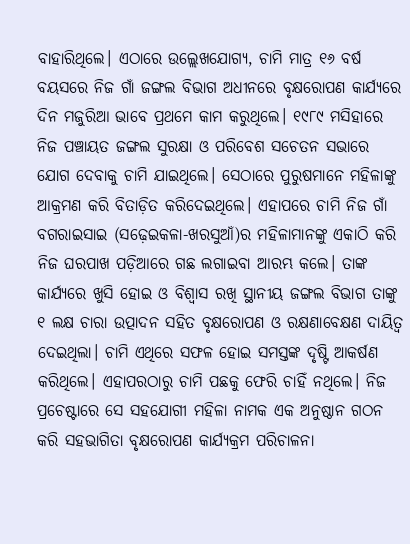ବାହାରିଥିଲେ। ଏଠାରେ ଉଲ୍ଲେଖଯୋଗ୍ୟ, ଚାମି ମାତ୍ର ୧୬ ବର୍ଷ ବୟସରେ ନିଜ ଗାଁ ଜଙ୍ଗଲ ବିଭାଗ ଅଧୀନରେ ବୃକ୍ଷରୋପଣ କାର୍ଯ୍ୟରେ ଦିନ ମଜୁରିଆ ଭାବେ ପ୍ରଥମେ କାମ କରୁଥିଲେ। ୧୯୮୯ ମସିହାରେ ନିଜ ପଞ୍ଚାୟତ ଜଙ୍ଗଲ ସୁରକ୍ଷା ଓ ପରିବେଶ ସଚେତନ ସଭାରେ ଯୋଗ ଦେବାକୁ ଚାମି ଯାଇଥିଲେ। ସେଠାରେ ପୁରୁଷମାନେ ମହିଳାଙ୍କୁ ଆକ୍ରମଣ କରି ବିତାଡ଼ିତ କରିଦେଇଥିଲେ। ଏହାପରେ ଚାମି ନିଜ ଗାଁ ବଗରାଇସାଇ (ସଢ଼େଇକଳା-ଖରସୁଆଁ)ର ମହିଳାମାନଙ୍କୁ ଏକାଠି କରି ନିଜ ଘରପାଖ ପଡ଼ିଆରେ ଗଛ ଲଗାଇବା ଆରମ୍ଭ କଲେ। ତାଙ୍କ କାର୍ଯ୍ୟରେ ଖୁସି ହୋଇ ଓ ବିଶ୍ୱାସ ରଖି ସ୍ଥାନୀୟ ଜଙ୍ଗଲ ବିଭାଗ ତାଙ୍କୁ ୧ ଲକ୍ଷ ଚାରା ଉତ୍ପାଦନ ସହିତ ବୃକ୍ଷରୋପଣ ଓ ରକ୍ଷଣାବେକ୍ଷଣ ଦାୟିତ୍ୱ ଦେଇଥିଲା। ଚାମି ଏଥିରେ ସଫଳ ହୋଇ ସମସ୍ତଙ୍କ ଦୃଷ୍ଟି ଆକର୍ଷଣ କରିଥିଲେ। ଏହାପରଠାରୁ ଚାମି ପଛକୁ ଫେରି ଚାହିଁ ନଥିଲେ। ନିଜ ପ୍ରଚେଷ୍ଟାରେ ସେ ସହଯୋଗୀ ମହିଳା ନାମକ ଏକ ଅନୁଷ୍ଠାନ ଗଠନ କରି ସହଭାଗିତା ବୃକ୍ଷରୋପଣ କାର୍ଯ୍ୟକ୍ରମ ପରିଚାଳନା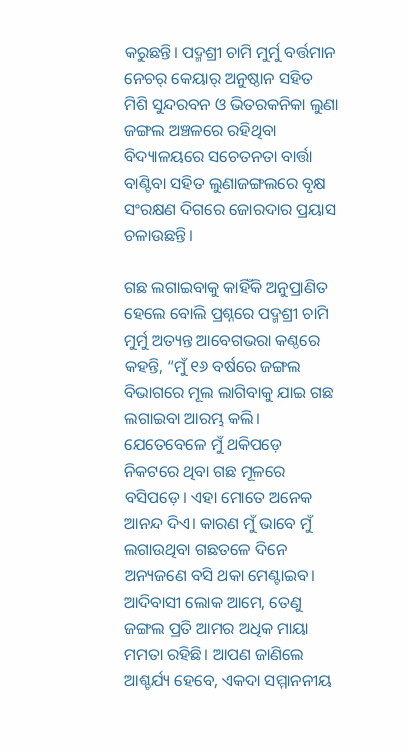କରୁଛନ୍ତି। ପଦ୍ମଶ୍ରୀ ଚାମି ମୁର୍ମୁ ବର୍ତ୍ତମାନ ନେଚର୍‌ କେୟାର୍‌ ଅନୁଷ୍ଠାନ ସହିତ ମିଶି ସୁନ୍ଦରବନ ଓ ଭିତରକନିକା ଲୁଣା ଜଙ୍ଗଲ ଅଞ୍ଚଳରେ ରହିଥିବା ବିଦ୍ୟାଳୟରେ ସଚେତନତା ବାର୍ତ୍ତା ବାଣ୍ଟିବା ସହିତ ଲୁଣାଜଙ୍ଗଲରେ ବୃକ୍ଷ ସଂରକ୍ଷଣ ଦିଗରେ ଜୋରଦାର ପ୍ରୟାସ ଚଳାଉଛନ୍ତି।

ଗଛ ଲଗାଇବାକୁ କାହିଁକି ଅନୁପ୍ରାଣିତ ହେଲେ ବୋଲି ପ୍ରଶ୍ନରେ ପଦ୍ମଶ୍ରୀ ଚାମି ମୁର୍ମୁ ଅତ୍ୟନ୍ତ ଆବେଗଭରା କଣ୍ଠରେ କହନ୍ତି, “ମୁଁ ୧୬ ବର୍ଷରେ ଜଙ୍ଗଲ ବିଭାଗରେ ମୂଲ ଲାଗିବାକୁ ଯାଇ ଗଛ ଲଗାଇବା ଆରମ୍ଭ କଲି। ଯେତେବେଳେ ମୁଁ ଥକିପଡ଼େ ନିକଟରେ ଥିବା ଗଛ ମୂଳରେ ବସିପଡ଼େ। ଏହା ମୋତେ ଅନେକ ଆନନ୍ଦ ଦିଏ। କାରଣ ମୁଁ ଭାବେ ମୁଁ ଲଗାଉଥିବା ଗଛତଳେ ଦିନେ ଅନ୍ୟଜଣେ ବସି ଥକା ମେଣ୍ଟାଇବ। ଆଦିବାସୀ ଲୋକ ଆମେ, ତେଣୁ ଜଙ୍ଗଲ ପ୍ରତି ଆମର ଅଧିକ ମାୟା ମମତା ରହିଛି। ଆପଣ ଜାଣିଲେ ଆଶ୍ଚର୍ଯ୍ୟ ହେବେ, ଏକଦା ସମ୍ମାନନୀୟ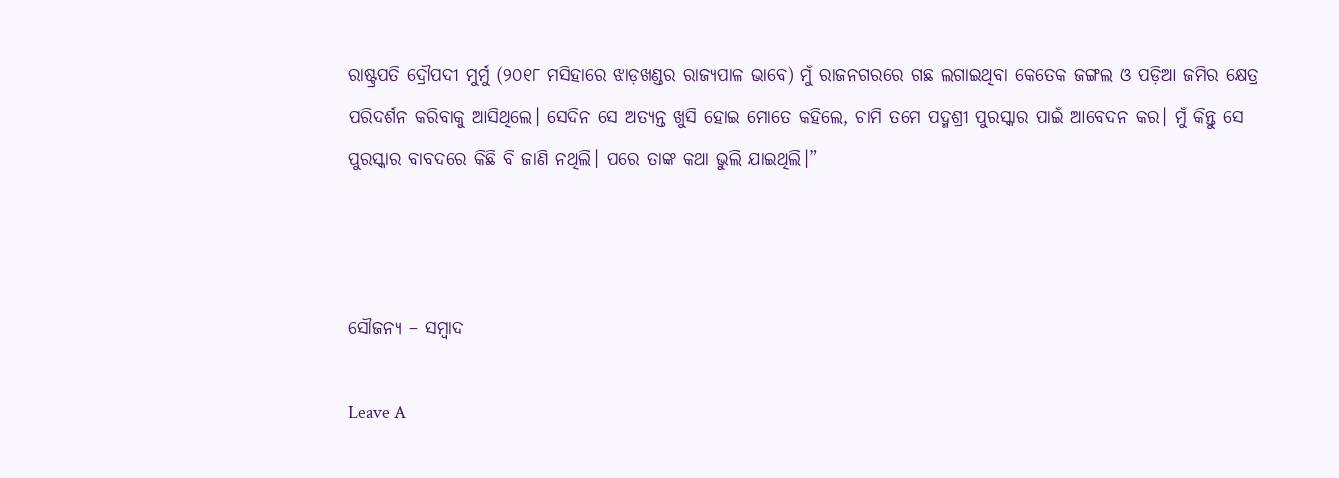ରାଷ୍ଟ୍ରପତି ଦ୍ରୌପଦୀ ମୁର୍ମୁ (୨୦୧୮ ମସିହାରେ ଝାଡ଼ଖଣ୍ଡର ରାଜ୍ୟପାଳ ଭାବେ) ମୁଁ ରାଜନଗରରେ ଗଛ ଲଗାଇଥିବା କେତେକ ଜଙ୍ଗଲ ଓ ପଡ଼ିଆ ଜମିର କ୍ଷେତ୍ର ପରିଦର୍ଶନ କରିବାକୁ ଆସିଥିଲେ। ସେଦିନ ସେ ଅତ୍ୟନ୍ତ ଖୁସି ହୋଇ ମୋତେ କହିଲେ, ଚାମି ତମେ ପଦ୍ମଶ୍ରୀ ପୁରସ୍କାର ପାଇଁ ଆବେଦନ କର। ମୁଁ କିନ୍ତୁ ସେ ପୁରସ୍କାର ବାବଦରେ କିଛି ବି ଜାଣି ନଥିଲି। ପରେ ତାଙ୍କ କଥା ଭୁଲି ଯାଇଥିଲି।”



ସୌଜନ୍ୟ – ସମ୍ବାଦ

Leave A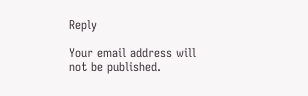Reply

Your email address will not be published.